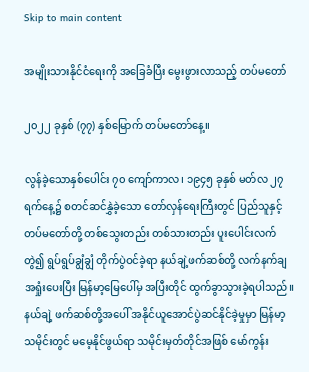Skip to main content

အမျိုးသားနိုင်ငံရေးကို အခြေခံပြီး မွေးဖွားလာသည့် တပ်မတော်

၂၀၂၂ ခုနှစ် (၇၇) နှစ်မြောက် တပ်မတော်နေ့။

လွန်ခဲ့သောနှစ်ပေါင်း ၇၀ ကျော်ကာလ၊ ၁၉၄၅ ခုနှစ် မတ်လ ၂၇ ရက်နေ့၌ စတင်ဆင်နွှဲခဲ့သော တော်လှန်ရေးကြီးတွင် ပြည်သူနှင့် တပ်မတော်တို့ တစ်သွေးတည်း တစ်သားတည်း ပူးပေါင်းလက်တွဲ၍ ရွပ်ရွပ်ချွံချွံ တိုက်ပွဲဝင်ခဲ့ရာ နယ်ချဲ့ဖက်ဆစ်တို့ လက်နက်ချအရှုံးပေးပြီး မြန်မာ့မြေပေါ်မှ အပြီးတိုင် ထွက်ခွာသွားခဲ့ရပါသည်။ နယ်ချဲ့ ဖက်ဆစ်တို့အပေါ် အနိုင်ယူအောင်ပွဲဆင်နိုင်ခဲ့မှုမှာ မြန်မာ့သမိုင်းတွင် မမေ့နိုင်ဖွယ်ရာ သမိုင်းမှတ်တိုင်အဖြစ် မော်ကွန်း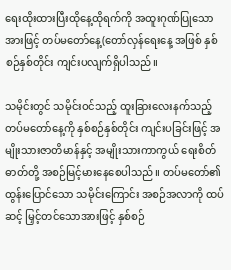ရေးထိုးထားပြီးထိုနေ့ထိုရက်ကို အထူးဂုဏ်ပြုသောအားဖြင့် တပ်မတော်နေ့(တော်လှန်ရေးနေ့ အဖြစ် နှစ်စဉ်နှစ်တိုင်း ကျင်းပလျက်ရှိပါသည်။

သမိုင်းတွင် သမိုင်းဝင်သည့် ထူးခြားလေးနက်သည့် တပ်မတော်နေ့ကို နှစ်စဉ်နှစ်တိုင်း ကျင်းပခြင်းဖြင့် အမျိုးသားဇာတိမာန်နှင့် အမျိုးသားကာကွယ် ရေးစိတ်ဓာတ်တို့ အစဉ်မြင့်မားနေစေပါသည်။ တပ်မတော်၏ ထွန်းပြောင်သော သမိုင်းကြောင်း အစဉ်အလာကို ထပ်ဆင့် မြှင့်တင်သောအားဖြင့် နှစ်စဉ်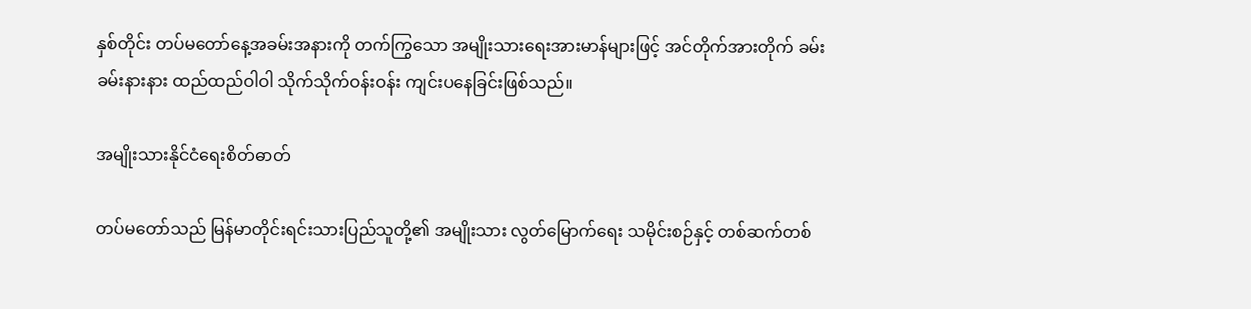နှစ်တိုင်း တပ်မတော်နေ့အခမ်းအနားကို တက်ကြွသော အမျိုးသားရေးအားမာန်များဖြင့် အင်တိုက်အားတိုက် ခမ်းခမ်းနားနား ထည်ထည်ဝါဝါ သိုက်သိုက်ဝန်းဝန်း ကျင်းပနေခြင်းဖြစ်သည်။

အမျိုးသားနိုင်ငံရေးစိတ်ဓာတ်

တပ်မတော်သည် မြန်မာတိုင်းရင်းသားပြည်သူတို့၏ အမျိုးသား လွတ်မြောက်ရေး သမိုင်းစဉ်နှင့် တစ်ဆက်တစ်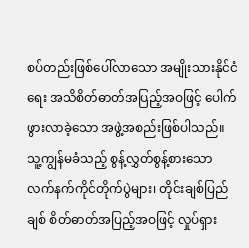စပ်တည်းဖြစ်ပေါ်လာသော အမျိုးသားနိုင်ငံရေး အသိစိတ်ဓာတ်အပြည့်အဝဖြင့် ပေါက်ဖွားလာခဲ့သော အဖွဲ့အစည်းဖြစ်ပါသည်။ သူ့ကျွန်မခံသည့် စွန့်လွှတ်စွန့်စားသော လက်နက်ကိုင်တိုက်ပွဲများ၊ တိုင်းချစ်ပြည်ချစ် စိတ်ဓာတ်အပြည့်အဝဖြင့် လှုပ်ရှား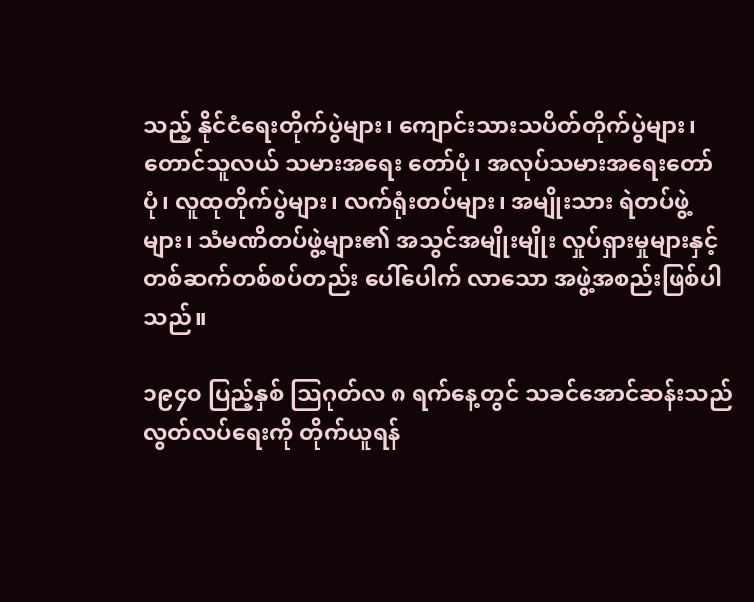သည့် နိုင်ငံရေးတိုက်ပွဲများ၊ ကျောင်းသားသပိတ်တိုက်ပွဲများ၊ တောင်သူလယ် သမားအရေး တော်ပုံ၊ အလုပ်သမားအရေးတော်ပုံ၊ လူထုတိုက်ပွဲများ၊ လက်ရုံးတပ်များ၊ အမျိုးသား ရဲတပ်ဖွဲ့များ၊ သံမဏိတပ်ဖွဲ့များ၏ အသွင်အမျိုးမျိုး လှုပ်ရှားမှုများနှင့် တစ်ဆက်တစ်စပ်တည်း ပေါ်ပေါက် လာသော အဖွဲ့အစည်းဖြစ်ပါသည်။

၁၉၄၀ ပြည့်နှစ် သြဂုတ်လ ၈ ရက်နေ့တွင် သခင်အောင်ဆန်းသည် လွတ်လပ်ရေးကို တိုက်ယူရန်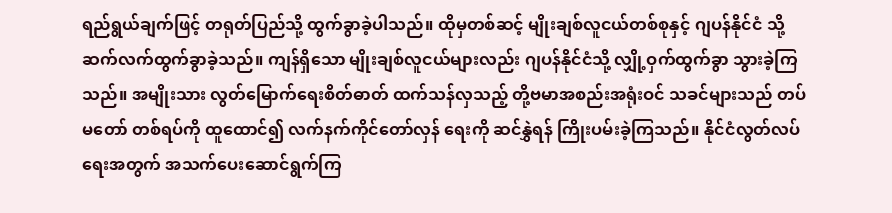ရည်ရွယ်ချက်ဖြင့် တရုတ်ပြည်သို့ ထွက်ခွာခဲ့ပါသည်။ ထိုမှတစ်ဆင့် မျိုးချစ်လူငယ်တစ်စုနှင့် ဂျပန်နိုင်ငံ သို့ ဆက်လက်ထွက်ခွာခဲ့သည်။ ကျန်ရှိသော မျိုးချစ်လူငယ်များလည်း ဂျပန်နိုင်ငံသို့ လျှို့ဝှက်ထွက်ခွာ သွားခဲ့ကြသည်။ အမျိုးသား လွတ်မြောက်ရေးစိတ်ဓာတ် ထက်သန်လှသည့် တို့ဗမာအစည်းအရုံးဝင် သခင်များသည် တပ်မတော် တစ်ရပ်ကို ထူထောင်၍ လက်နက်ကိုင်တော်လှန် ရေးကို ဆင်နွှဲရန် ကြိုးပမ်းခဲ့ကြသည်။ နိုင်ငံလွတ်လပ်ရေးအတွက် အသက်ပေးဆောင်ရွက်ကြ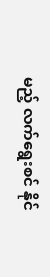မည့် လက်ရွေးစင် နိုင်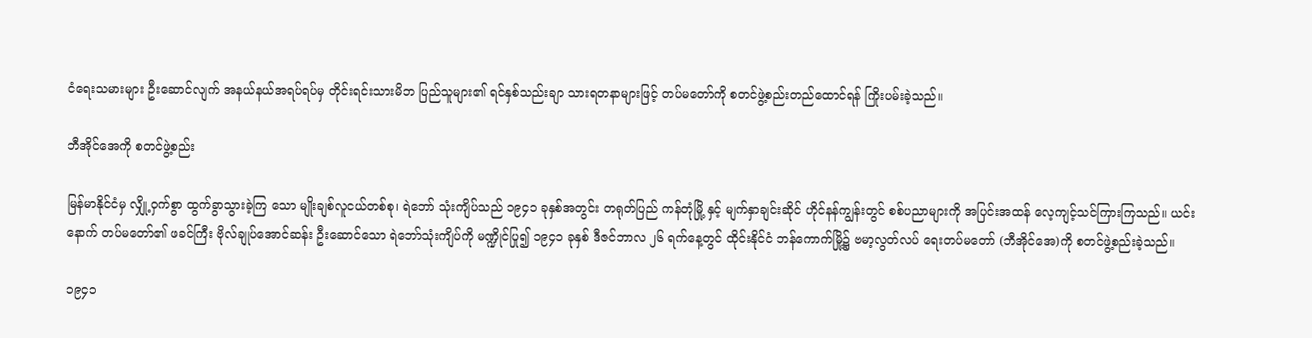ငံရေးသမားများ ဦးဆောင်လျက် အနယ်နယ်အရပ်ရပ်မှ တိုင်းရင်းသားမိဘ ပြည်သူများ၏ ရင်နှစ်သည်းချာ သားရတနာများဖြင့် တပ်မတော်ကို စတင်ဖွဲ့စည်းတည်ထောင်ရန် ကြိုးပမ်းခဲ့သည်။

ဘီအိုင်အေကို စတင်ဖွဲ့စည်း

မြန်မာနိုင်ငံမှ လျှို့ဝှက်စွာ ထွက်ခွာသွားခဲ့ကြ သော မျိုးချစ်လူငယ်တစ်စု၊ ရဲဘော် သုံးကျိပ်သည် ၁၉၄၁ ခုနှစ်အတွင်း တရုတ်ပြည် ကန်တုံမြို့ နှင့် မျက်နှာချင်းဆိုင် ဟိုင်နန်ကျွန်းတွင် စစ်ပညာများကို အပြင်းအထန် လေ့ကျင့်သင်ကြားကြသည်။ ယင်းနောက် တပ်မတော်၏ ဖခင်ကြီး ဗိုလ်ချုပ်အောင်ဆန်း ဦးဆောင်သော ရဲဘော်သုံးကျိပ်ကို မဏ္ဍိုင်ပြု၍ ၁၉၄၁ ခုနှစ် ဒီဇင်ဘာလ ၂၆ ရက်နေ့တွင် ထိုင်းနိုင်ငံ ဘန်ကောက်မြို့၌ ဗမာ့လွတ်လပ် ရေးတပ်မတော် (ဘီအိုင်အေ)ကို စတင်ဖွဲ့စည်းခဲ့သည်။

၁၉၄၁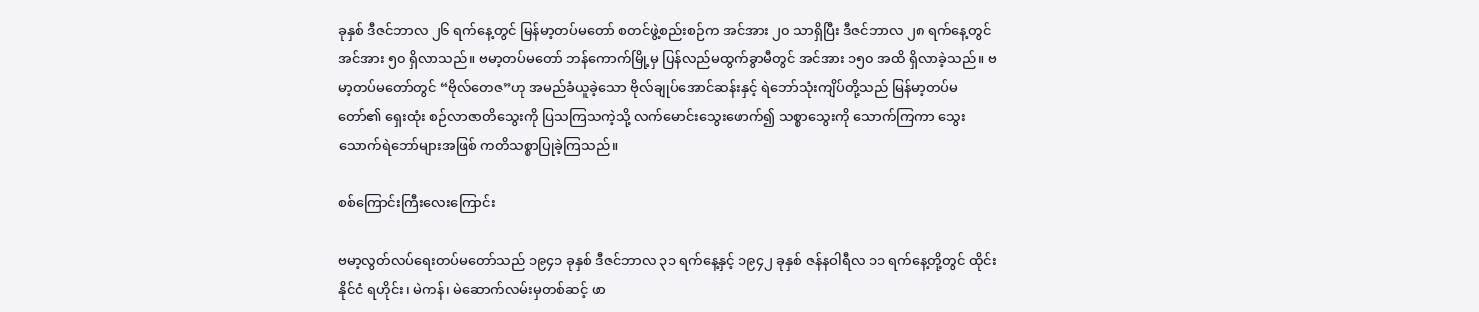ခုနှစ် ဒီဇင်ဘာလ ၂၆ ရက်နေ့တွင် မြန်မာ့တပ်မတော် စတင်ဖွဲ့စည်းစဉ်က အင်အား ၂၀ သာရှိပြီး ဒီဇင်ဘာလ ၂၈ ရက်နေ့တွင် အင်အား ၅၀ ရှိလာသည်။ ဗမာ့တပ်မတော် ဘန်ကောက်မြို့မှ ပြန်လည်မထွက်ခွာမီတွင် အင်အား ၁၅၀ အထိ ရှိလာခဲ့သည်။ ဗမာ့တပ်မတော်တွင် “ဗိုလ်တေဇ”ဟု အမည်ခံယူခဲ့သော ဗိုလ်ချုပ်အောင်ဆန်းနှင့် ရဲဘော်သုံးကျိပ်တို့သည် မြန်မာ့တပ်မတော်၏ ရှေးထုံး စဉ်လာဇာတိသွေးကို ပြသကြသကဲ့သို့ လက်မောင်းသွေးဖောက်၍ သစ္စာသွေးကို သောက်ကြကာ သွေးသောက်ရဲဘော်များအဖြစ် ကတိသစ္စာပြုခဲ့ကြသည်။

စစ်ကြောင်းကြီးလေးကြောင်း

ဗမာ့လွတ်လပ်ရေးတပ်မတော်သည် ၁၉၄၁ ခုနှစ် ဒီဇင်ဘာလ ၃၁ ရက်နေ့နှင့် ၁၉၄၂ ခုနှစ် ဇန်နဝါရီလ ၁၁ ရက်နေ့တို့တွင် ထိုင်းနိုင်ငံ ရဟိုင်း၊ မဲကန်၊ မဲဆောက်လမ်းမှတစ်ဆင့် ဖာ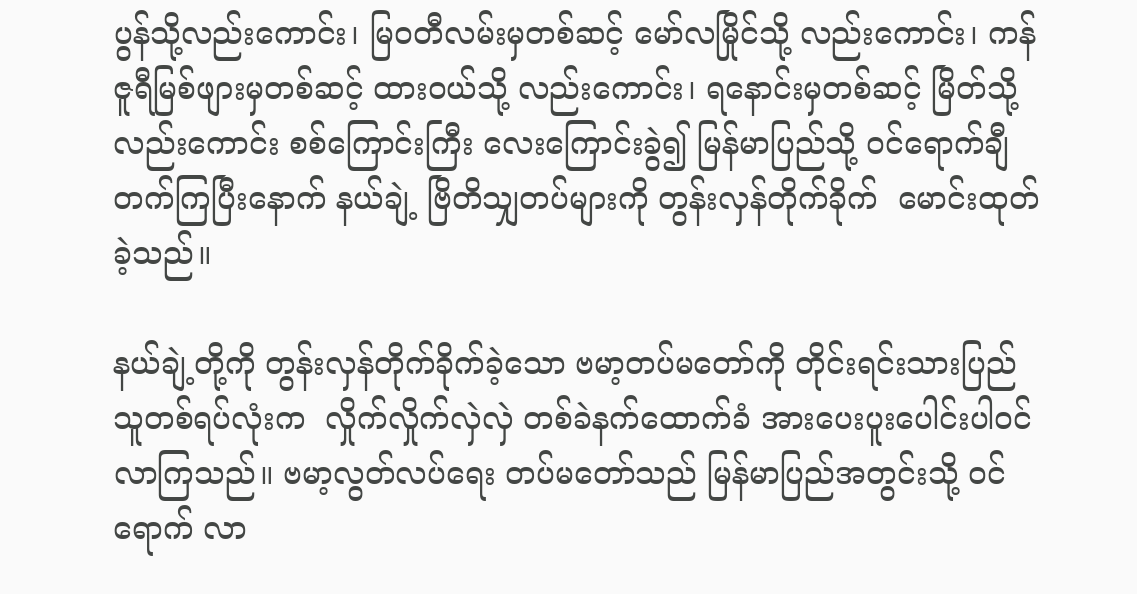ပွန်သို့လည်းကောင်း၊ မြဝတီလမ်းမှတစ်ဆင့် မော်လမြိုင်သို့ လည်းကောင်း၊ ကန်ဇူရီမြစ်ဖျားမှတစ်ဆင့် ထားဝယ်သို့ လည်းကောင်း၊ ရနောင်းမှတစ်ဆင့် မြိတ်သို့ လည်းကောင်း စစ်ကြောင်းကြီး လေးကြောင်းခွဲ၍ မြန်မာပြည်သို့ ဝင်ရောက်ချီ တက်ကြပြီးနောက် နယ်ချဲ့ ဗြိတိသျှတပ်များကို တွန်းလှန်တိုက်ခိုက်  မောင်းထုတ်ခဲ့သည်။

နယ်ချဲ့တို့ကို တွန်းလှန်တိုက်ခိုက်ခဲ့သော ဗမာ့တပ်မတော်ကို တိုင်းရင်းသားပြည်သူတစ်ရပ်လုံးက  လှိုက်လှိုက်လှဲလှဲ တစ်ခဲနက်ထောက်ခံ အားပေးပူးပေါင်းပါဝင်လာကြသည်။ ဗမာ့လွတ်လပ်ရေး တပ်မတော်သည် မြန်မာပြည်အတွင်းသို့ ဝင်ရောက် လာ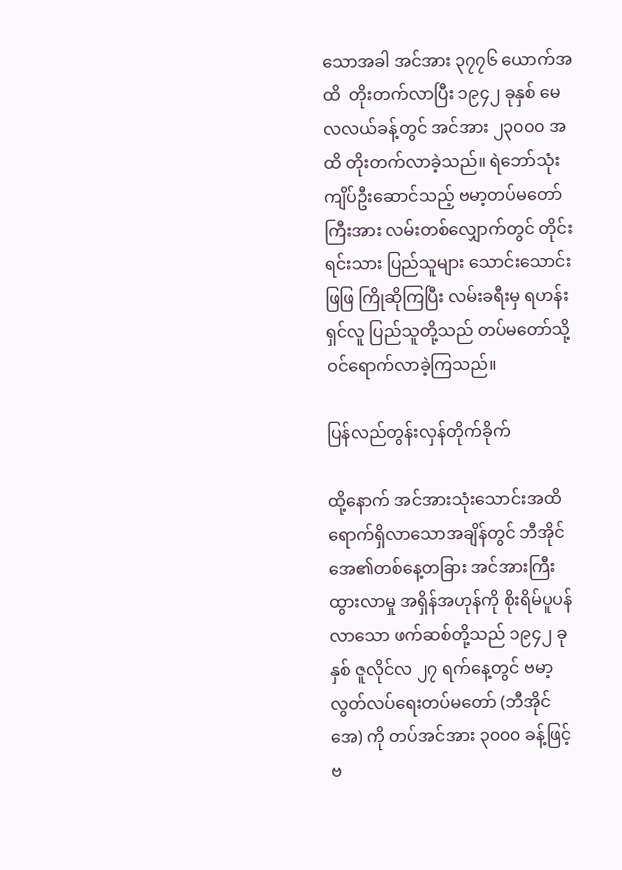သောအခါ အင်အား ၃၇၇၆ ယောက်အထိ  တိုးတက်လာပြီး ၁၉၄၂ ခုနှစ် မေလလယ်ခန့်တွင် အင်အား ၂၃၀၀၀ အထိ တိုးတက်လာခဲ့သည်။ ရဲဘော်သုံးကျိပ်ဦးဆောင်သည့် ဗမာ့တပ်မတော် ကြီးအား လမ်းတစ်လျှောက်တွင် တိုင်းရင်းသား ပြည်သူများ သောင်းသောင်းဖြဖြ ကြိုဆိုကြပြီး လမ်းခရီးမှ ရဟန်းရှင်လူ ပြည်သူတို့သည် တပ်မတော်သို့ ဝင်ရောက်လာခဲ့ကြသည်။

ပြန်လည်တွန်းလှန်တိုက်ခိုက်

ထို့နောက် အင်အားသုံးသောင်းအထိ ရောက်ရှိလာသောအချိန်တွင် ဘီအိုင်အေ၏တစ်နေ့တခြား အင်အားကြီးထွားလာမှု အရှိန်အဟုန်ကို စိုးရိမ်ပူပန် လာသော ဖက်ဆစ်တို့သည် ၁၉၄၂ ခုနှစ် ဇူလိုင်လ ၂၇ ရက်နေ့တွင် ဗမာ့လွတ်လပ်ရေးတပ်မတော် (ဘီအိုင်အေ) ကို တပ်အင်အား ၃၀၀၀ ခန့်ဖြင့် ဗ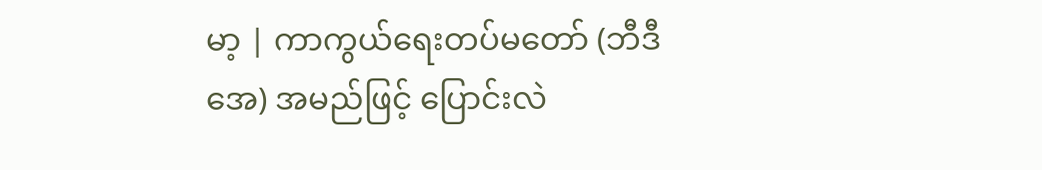မာ့ | ကာကွယ်ရေးတပ်မတော် (ဘီဒီအေ) အမည်ဖြင့် ပြောင်းလဲ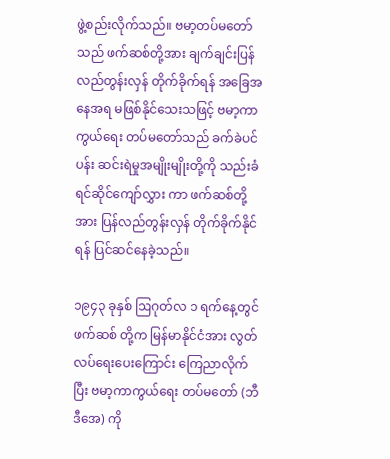ဖွဲ့စည်းလိုက်သည်။ ဗမာ့တပ်မတော်သည် ဖက်ဆစ်တို့အား ချက်ချင်းပြန်လည်တွန်းလှန် တိုက်ခိုက်ရန် အခြေအနေအရ မဖြစ်နိုင်သေးသဖြင့် ဗမာ့ကာကွယ်ရေး တပ်မတော်သည် ခက်ခဲပင်ပန်း ဆင်းရဲမှုအမျိုးမျိုးတို့ကို သည်းခံရင်ဆိုင်ကျော်လွှား ကာ ဖက်ဆစ်တို့အား ပြန်လည်တွန်းလှန် တိုက်ခိုက်နိုင်ရန် ပြင်ဆင်နေခဲ့သည်။

၁၉၄၃ ခုနှစ် ဩဂုတ်လ ၁ ရက်နေ့တွင် ဖက်ဆစ် တို့က မြန်မာနိုင်ငံအား လွတ်လပ်ရေးပေးကြောင်း ကြေညာလိုက်ပြီး ဗမာ့ကာကွယ်ရေး တပ်မတော် (ဘီဒီအေ) ကို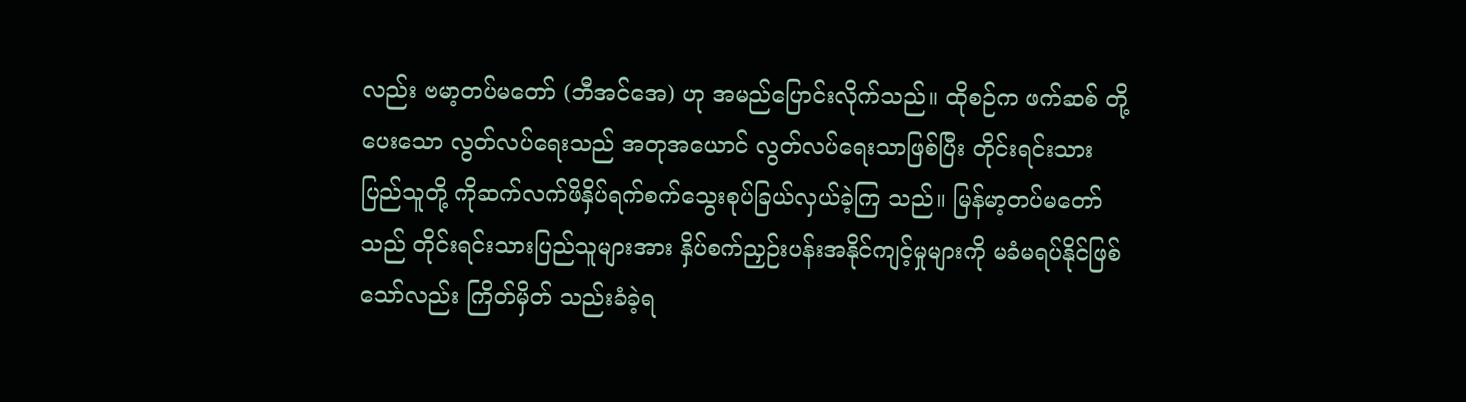လည်း ဗမာ့တပ်မတော် (ဘီအင်အေ) ဟု အမည်ပြောင်းလိုက်သည်။ ထိုစဉ်က ဖက်ဆစ် တို့ပေးသော လွတ်လပ်ရေးသည် အတုအယောင် လွတ်လပ်ရေးသာဖြစ်ပြီး တိုင်းရင်းသား ပြည်သူတို့ ကိုဆက်လက်ဖိနှိပ်ရက်စက်သွေးစုပ်ခြယ်လှယ်ခဲ့ကြ သည်။ မြန်မာ့တပ်မတော်သည် တိုင်းရင်းသားပြည်သူများအား နှိပ်စက်ညှဉ်းပန်းအနိုင်ကျင့်မှုများကို မခံမရပ်နိုင်ဖြစ်သော်လည်း ကြိတ်မှိတ် သည်းခံခဲ့ရ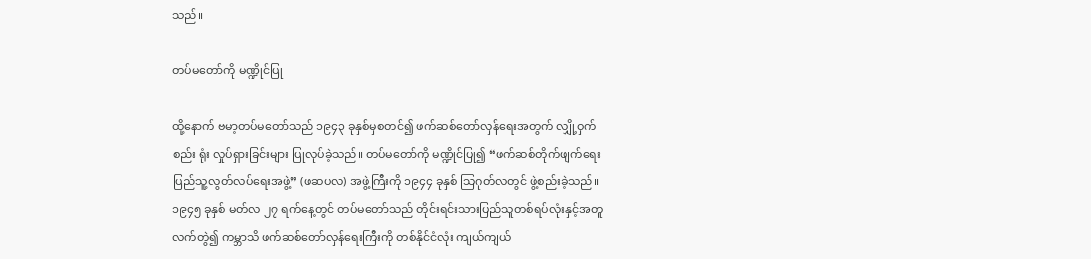သည်။

တပ်မတော်ကို မဏ္ဍိုင်ပြု

ထို့နောက် ဗမာ့တပ်မတော်သည် ၁၉၄၃ ခုနှစ်မှစတင်၍ ဖက်ဆစ်တော်လှန်ရေးအတွက် လျှို့ဝှက်စည်း ရုံး လှုပ်ရှားခြင်းများ ပြုလုပ်ခဲ့သည်။ တပ်မတော်ကို မဏ္ဍိုင်ပြု၍ “ဖက်ဆစ်တိုက်ဖျက်ရေး ပြည်သူ့လွတ်လပ်ရေးအဖွဲ့” (ဖဆပလ) အဖွဲ့ကြီးကို ၁၉၄၄ ခုနှစ် သြဂုတ်လတွင် ဖွဲ့စည်းခဲ့သည်။ ၁၉၄၅ ခုနှစ် မတ်လ ၂၇ ရက်နေ့တွင် တပ်မတော်သည် တိုင်းရင်းသားပြည်သူတစ်ရပ်လုံးနှင့်အတူ လက်တွဲ၍ ကမ္ဘာသိ ဖက်ဆစ်တော်လှန်ရေးကြီးကို တစ်နိုင်ငံလုံး ကျယ်ကျယ်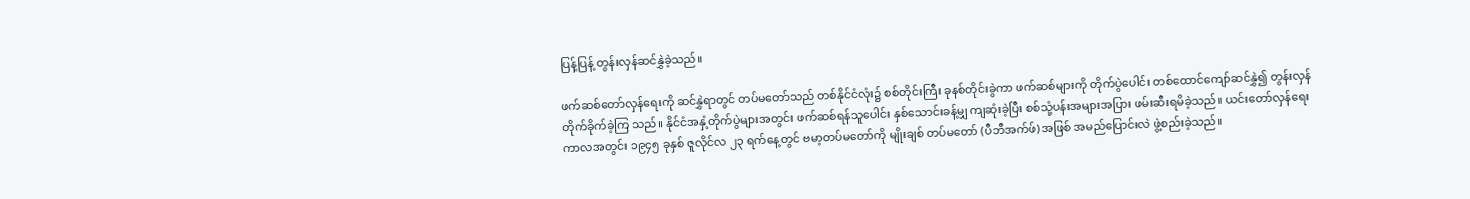ပြန့်ပြန့် တွန်းလှန်ဆင်နွှဲခဲ့သည်။

ဖက်ဆစ်တော်လှန်ရေးကို ဆင်နွှဲရာတွင် တပ်မတော်သည် တစ်နိုင်ငံလုံး၌ စစ်တိုင်းကြီး ခုနစ်တိုင်းခွဲကာ ဖက်ဆစ်များကို တိုက်ပွဲပေါင်း တစ်ထောင်ကျော်ဆင်နွှဲ၍ တွန်းလှန်တိုက်ခိုက်ခဲ့ကြ သည်။ နိုင်ငံအနှံ့တိုက်ပွဲများအတွင်း ဖက်ဆစ်ရန်သူပေါင်း နှစ်သောင်းခန့်မျှ ကျဆုံးခဲ့ပြီး စစ်သုံ့ပန်းအများအပြား ဖမ်းဆီးရမိခဲ့သည်။ ယင်းတော်လှန်ရေးကာလအတွင်း ၁၉၄၅ ခုနှစ် ဇူလိုင်လ ၂၃ ရက်နေ့တွင် ဗမာ့တပ်မတော်ကို မျိုးချစ် တပ်မတော် (ပီဘီအက်ဖ်) အဖြစ် အမည်ပြောင်းလဲ ဖွဲ့စည်းခဲ့သည်။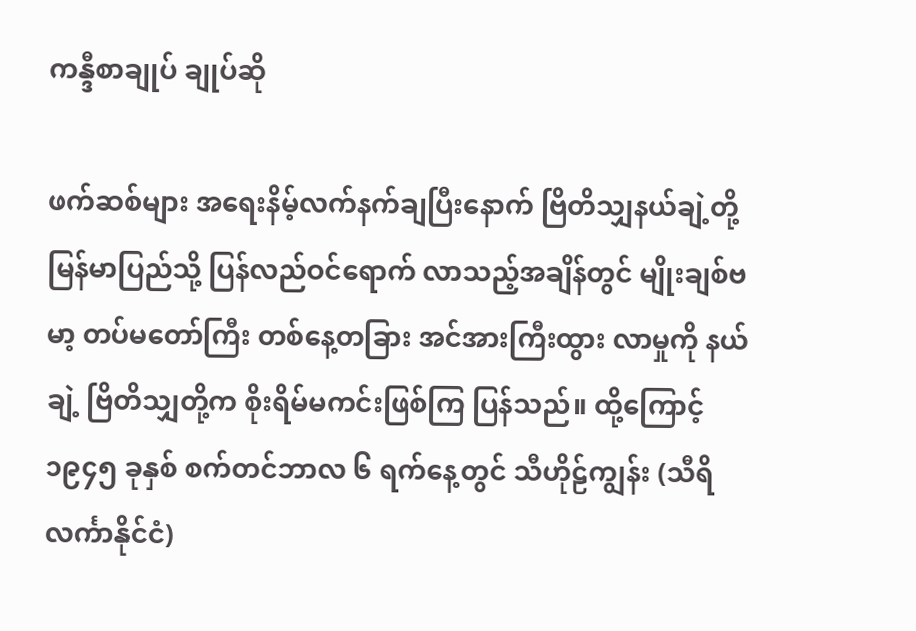ကန္ဒီစာချုပ် ချုပ်ဆို

ဖက်ဆစ်များ အရေးနိမ့်လက်နက်ချပြီးနောက် ဗြိတိသျှနယ်ချဲ့တို့ မြန်မာပြည်သို့ ပြန်လည်ဝင်ရောက် လာသည့်အချိန်တွင် မျိုးချစ်ဗမာ့ တပ်မတော်ကြီး တစ်နေ့တခြား အင်အားကြီးထွား လာမှုကို နယ်ချဲ့ ဗြိတိသျှတို့က စိုးရိမ်မကင်းဖြစ်ကြ ပြန်သည်။ ထို့ကြောင့် ၁၉၄၅ ခုနှစ် စက်တင်ဘာလ ၆ ရက်နေ့တွင် သီဟိုဠ်ကျွန်း (သီရိလင်္ကာနိုင်ငံ)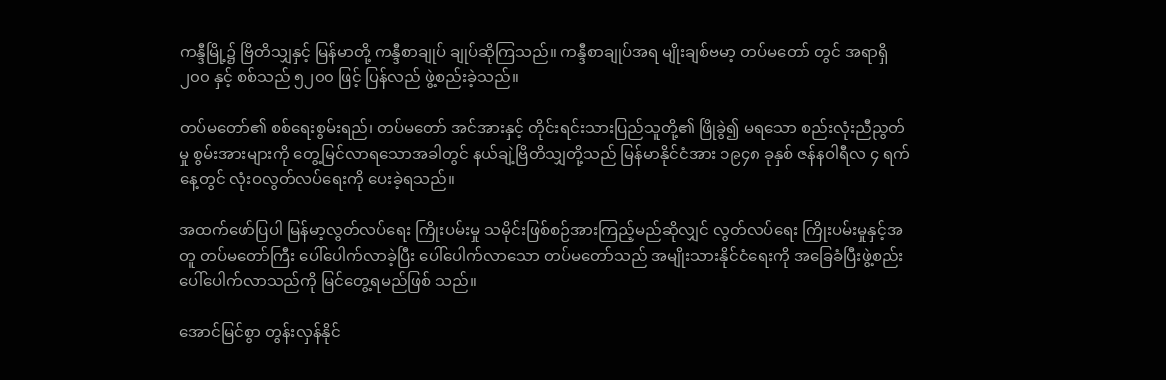ကန္ဒီမြို့၌ ဗြိတိသျှနှင့် မြန်မာတို့ ကန္ဒီစာချုပ် ချုပ်ဆိုကြသည်။ ကန္ဒီစာချုပ်အရ မျိုးချစ်ဗမာ့ တပ်မတော် တွင် အရာရှိ ၂၀၀ နှင့် စစ်သည် ၅၂၀၀ ဖြင့် ပြန်လည် ဖွဲ့စည်းခဲ့သည်။

တပ်မတော်၏ စစ်ရေးစွမ်းရည်၊ တပ်မတော် အင်အားနှင့် တိုင်းရင်းသားပြည်သူတို့၏ ဖြိုခွဲ၍ မရသော စည်းလုံးညီညွတ်မှု စွမ်းအားများကို တွေ့မြင်လာရသောအခါတွင် နယ်ချဲ့ဗြိတိသျှတို့သည် မြန်မာနိုင်ငံအား ၁၉၄၈ ခုနှစ် ဇန်နဝါရီလ ၄ ရက်နေ့တွင် လုံးဝလွတ်လပ်ရေးကို ပေးခဲ့ရသည်။

အထက်ဖော်ပြပါ မြန်မာ့လွတ်လပ်ရေး ကြိုးပမ်းမှု သမိုင်းဖြစ်စဉ်အားကြည့်မည်ဆိုလျှင် လွတ်လပ်ရေး ကြိုးပမ်းမှုနှင့်အတူ တပ်မတော်ကြီး ပေါ်ပေါက်လာခဲ့ပြီး ပေါ်ပေါက်လာသော တပ်မတော်သည် အမျိုးသားနိုင်ငံရေးကို အခြေခံပြီးဖွဲ့စည်းပေါ်ပေါက်လာသည်ကို မြင်တွေ့ရမည်ဖြစ် သည်။

အောင်မြင်စွာ တွန်းလှန်နိုင်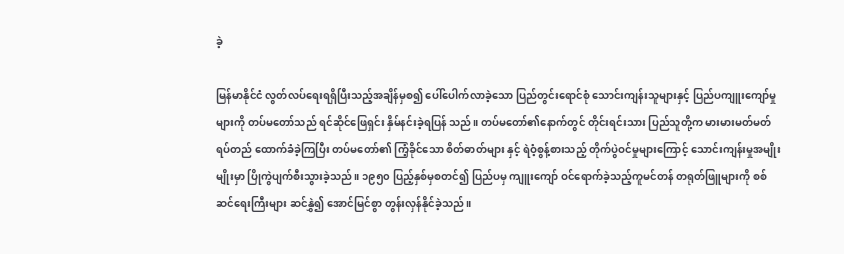ခဲ့

မြန်မာနိုင်ငံ လွတ်လပ်ရေးရရှိပြီးသည့်အချိန်မှစ၍ ပေါ်ပေါက်လာခဲ့သော ပြည်တွင်းရောင်စုံ သောင်းကျန်းသူများနှင့် ပြည်ပကျူးကျော်မှုများကို တပ်မတော်သည် ရင်ဆိုင်ဖြေရှင်း နှိမ်နင်းခဲ့ရပြန် သည်။ တပ်မတော်၏နောက်တွင် တိုင်းရင်းသား ပြည်သူတို့က မားမားမတ်မတ်ရပ်တည် ထောက်ခံခဲ့ကြပြီး တပ်မတော်၏ ကြံ့ခိုင်သော စိတ်ဓာတ်များ နှင့် ရဲဝံ့စွန့်စားသည့် တိုက်ပွဲဝင်မှုများကြောင့် သောင်းကျန်းမှုအမျိုးမျိုးမှာ ပြိုကွဲပျက်စီးသွားခဲ့သည်။ ၁၉၅၀ ပြည့်နှစ်မှစတင်၍ ပြည်ပမှ ကျူးကျော် ဝင်ရောက်ခဲ့သည့်ကူမင်တန် တရုတ်ဖြူများကို စစ်ဆင်ရေးကြီးများ ဆင်နွှဲ၍ အောင်မြင်စွာ တွန်းလှန်နိုင်ခဲ့သည်။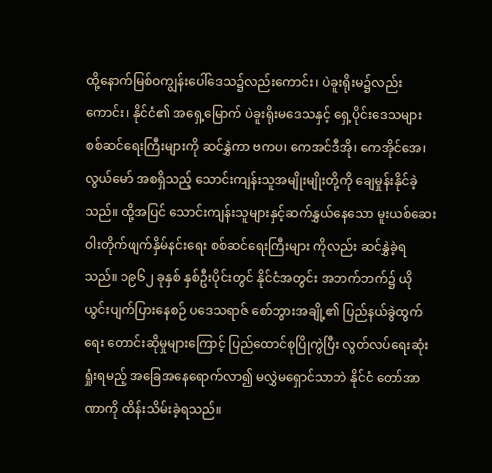ထို့နောက်မြစ်ဝကျွန်းပေါ်ဒေသ၌လည်းကောင်း၊ ပဲခူးရိုးမ၌လည်းကောင်း၊ နိုင်ငံ၏ အရှေ့မြောက် ပဲခူးရိုးမဒေသနှင့် ရှေ့ပိုင်းဒေသများ စစ်ဆင်ရေးကြီးများကို ဆင်နွှဲကာ ဗကပ၊ ကေအင်ဒီအို၊ ကေအိုင်အေ၊ လွယ်မော် အစရှိသည့် သောင်းကျန်းသူအမျိုးမျိုးတို့ကို ချေမှုန်းနိုင်ခဲ့သည်။ ထို့အပြင် သောင်းကျန်းသူများနှင့်ဆက်နွှယ်နေသော မူးယစ်ဆေးဝါးတိုက်ဖျက်နှိမ်နင်းရေး စစ်ဆင်ရေးကြီးများ ကိုလည်း ဆင်နွှဲခဲ့ရသည်။ ၁၉၆၂ ခုနှစ် နှစ်ဦးပိုင်းတွင် နိုင်ငံအတွင်း အဘက်ဘက်၌ ယိုယွင်းပျက်ပြားနေစဉ် ပဒေသရာဇ် စော်ဘွားအချို့၏ ပြည်နယ်ခွဲထွက်ရေး တောင်းဆိုမှုများကြောင့် ပြည်ထောင်စုပြိုကွဲပြီး လွတ်လပ်ရေးဆုံးရှုံးရမည့် အခြေအနေရောက်လာ၍ မလွှဲမရှောင်သာဘဲ နိုင်ငံ တော်အာဏာကို ထိန်းသိမ်းခဲ့ရသည်။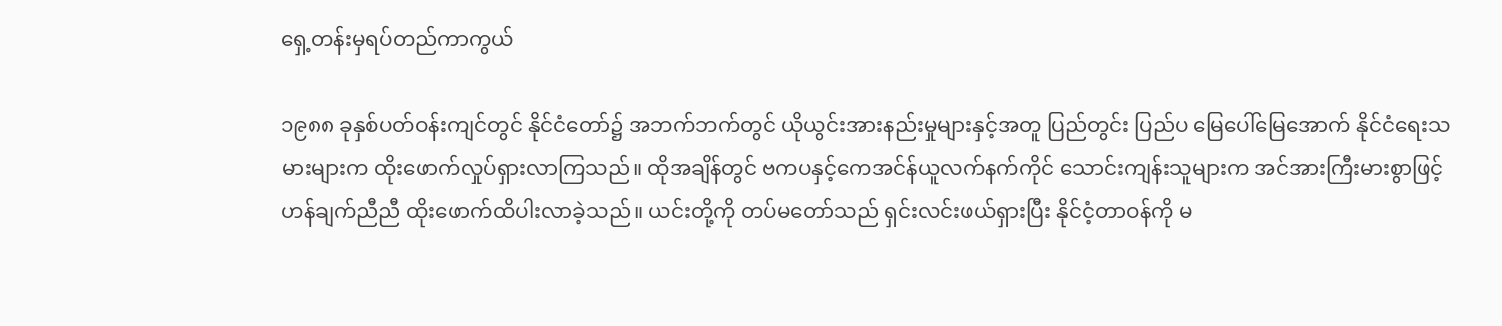ရှေ့တန်းမှရပ်တည်ကာကွယ်

၁၉၈၈ ခုနှစ်ပတ်ဝန်းကျင်တွင် နိုင်ငံတော်၌ အဘက်ဘက်တွင် ယိုယွင်းအားနည်းမှုများနှင့်အတူ ပြည်တွင်း ပြည်ပ မြေပေါ်မြေအောက် နိုင်ငံရေးသမားများက ထိုးဖောက်လှုပ်ရှားလာကြသည်။ ထိုအချိန်တွင် ဗကပနှင့်ကေအင်န်ယူလက်နက်ကိုင် သောင်းကျန်းသူများက အင်အားကြီးမားစွာဖြင့် ဟန်ချက်ညီညီ ထိုးဖောက်ထိပါးလာခဲ့သည်။ ယင်းတို့ကို တပ်မတော်သည် ရှင်းလင်းဖယ်ရှားပြီး နိုင်ငံ့တာဝန်ကို မ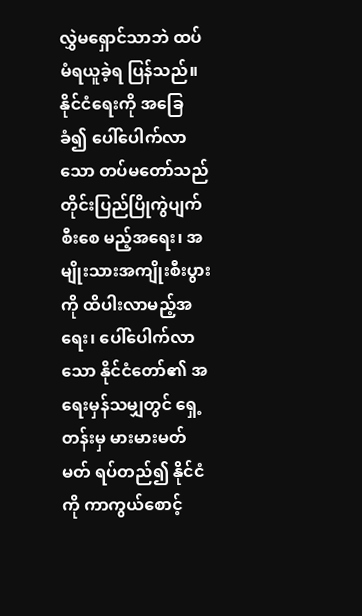လွှဲမရှောင်သာဘဲ ထပ်မံရယူခဲ့ရ ပြန်သည်။ နိုင်ငံရေးကို အခြေခံ၍ ပေါ်ပေါက်လာသော တပ်မတော်သည် တိုင်းပြည်ပြိုကွဲပျက်စီးစေ မည့်အရေး၊ အမျိုးသားအကျိုးစီးပွားကို ထိပါးလာမည့်အရေး၊ ပေါ်ပေါက်လာသော နိုင်ငံတော်၏ အရေးမှန်သမျှတွင် ရှေ့တန်းမှ မားမားမတ်မတ် ရပ်တည်၍ နိုင်ငံကို ကာကွယ်စောင့်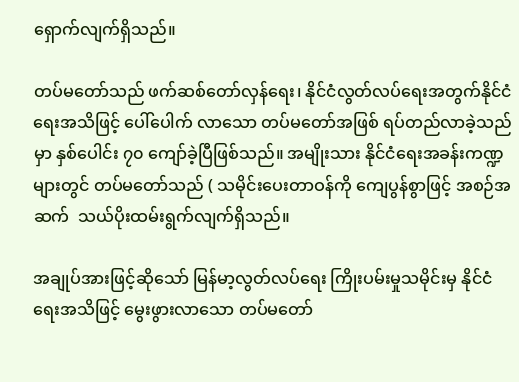ရှောက်လျက်ရှိသည်။

တပ်မတော်သည် ဖက်ဆစ်တော်လှန်ရေး၊ နိုင်ငံလွတ်လပ်ရေးအတွက်နိုင်ငံရေးအသိဖြင့် ပေါ်ပေါက် လာသော တပ်မတော်အဖြစ် ရပ်တည်လာခဲ့သည်မှာ နှစ်ပေါင်း ၇၀ ကျော်ခဲ့ပြီဖြစ်သည်။ အမျိုးသား နိုင်ငံရေးအခန်းကဏ္ဍများတွင် တပ်မတော်သည် ( သမိုင်းပေးတာဝန်ကို ကျေပွန်စွာဖြင့် အစဉ်အဆက်  သယ်ပိုးထမ်းရွက်လျက်ရှိသည်။

အချုပ်အားဖြင့်ဆိုသော် မြန်မာ့လွတ်လပ်ရေး ကြိုးပမ်းမှုသမိုင်းမှ နိုင်ငံရေးအသိဖြင့် မွေးဖွားလာသော တပ်မတော်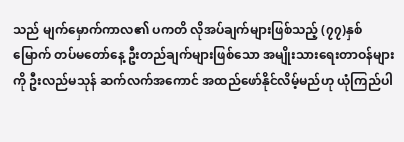သည် မျက်မှောက်ကာလ၏ ပကတိ လိုအပ်ချက်များဖြစ်သည့် (၇၇)နှစ်မြောက် တပ်မတော်နေ့ ဦးတည်ချက်များဖြစ်သော အမျိုးသားရေးတာဝန်များကို ဦးလည်မသုန် ဆက်လက်အကောင် အထည်ဖော်နိုင်လိမ့်မည်ဟု ယုံကြည်ပါ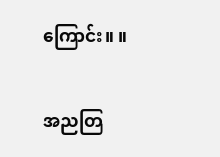ကြောင်း။ ။

အညတြ